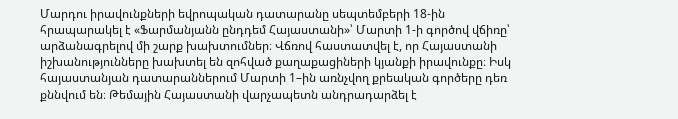Մարդու իրավունքների եվրոպական դատարանը սեպտեմբերի 18-ին հրապարակել է «Ֆարմանյանն ընդդեմ Հայաստանի»՝ Մարտի 1-ի գործով վճիռը՝ արձանագրելով մի շարք խախտումներ։ Վճռով հաստատվել է, որ Հայաստանի իշխանությունները խախտել են զոհված քաղաքացիների կյանքի իրավունքը։ Իսկ հայաստանյան դատարաններում Մարտի 1–ին առնչվող քրեական գործերը դեռ քննվում են։ Թեմային Հայաստանի վարչապետն անդրադարձել է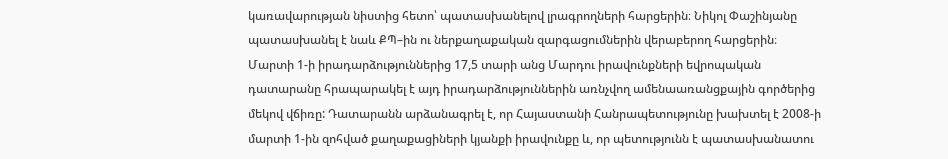կառավարության նիստից հետո՝ պատասխանելով լրագրողների հարցերին։ Նիկոլ Փաշինյանը պատասխանել է նաև ՔՊ–ին ու ներքաղաքական զարգացումներին վերաբերող հարցերին։
Մարտի 1-ի իրադարձություններից 17,5 տարի անց Մարդու իրավունքների եվրոպական դատարանը հրապարակել է այդ իրադարձություններին առնչվող ամենաառանցքային գործերից մեկով վճիռը: Դատարանն արձանագրել է, որ Հայաստանի Հանրապետությունը խախտել է 2008-ի մարտի 1-ին զոհված քաղաքացիների կյանքի իրավունքը և, որ պետությունն է պատասխանատու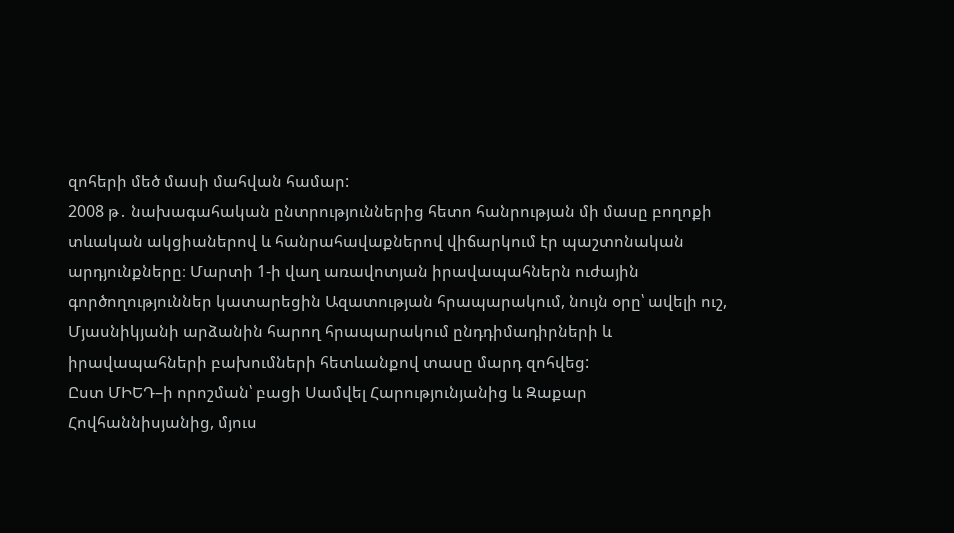զոհերի մեծ մասի մահվան համար:
2008 թ․ նախագահական ընտրություններից հետո հանրության մի մասը բողոքի տևական ակցիաներով և հանրահավաքներով վիճարկում էր պաշտոնական արդյունքները։ Մարտի 1-ի վաղ առավոտյան իրավապահներն ուժային գործողություններ կատարեցին Ազատության հրապարակում, նույն օրը՝ ավելի ուշ, Մյասնիկյանի արձանին հարող հրապարակում ընդդիմադիրների և իրավապահների բախումների հետևանքով տասը մարդ զոհվեց:
Ըստ ՄԻԵԴ–ի որոշման՝ բացի Սամվել Հարությունյանից և Զաքար Հովհաննիսյանից, մյուս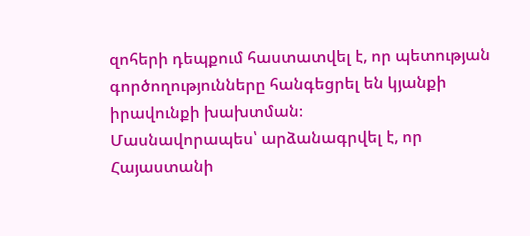զոհերի դեպքում հաստատվել է, որ պետության գործողությունները հանգեցրել են կյանքի իրավունքի խախտման։
Մասնավորապես՝ արձանագրվել է, որ Հայաստանի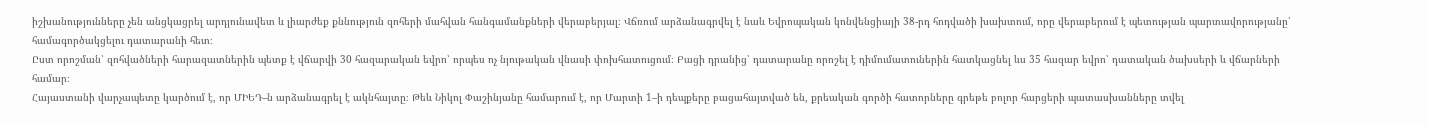իշխանությունները չեն անցկացրել արդյունավետ և լիարժեք քննություն զոհերի մահվան հանգամանքների վերաբերյալ։ Վճռում արձանագրվել է նաև Եվրոպական կոնվենցիայի 38-րդ հոդվածի խախտում, որը վերաբերում է պետության պարտավորությանը՝ համագործակցելու դատարանի հետ։
Ըստ որոշման՝ զոհվածների հարազատներին պետք է վճարվի 30 հազարական եվրո՝ որպես ոչ նյութական վնասի փոխհատուցում։ Բացի դրանից՝ դատարանը որոշել է դիմումատուներին հատկացնել ևս 35 հազար եվրո՝ դատական ծախսերի և վճարների համար։
Հայաստանի վարչապետը կարծում է, որ ՄԻԵԴ–ն արձանագրել է ակնհայտը։ Թեև Նիկոլ Փաշինյանը համարում է, որ Մարտի 1–ի դեպքերը բացահայտված են, քրեական գործի հատորները գրեթե բոլոր հարցերի պատասխանները տվել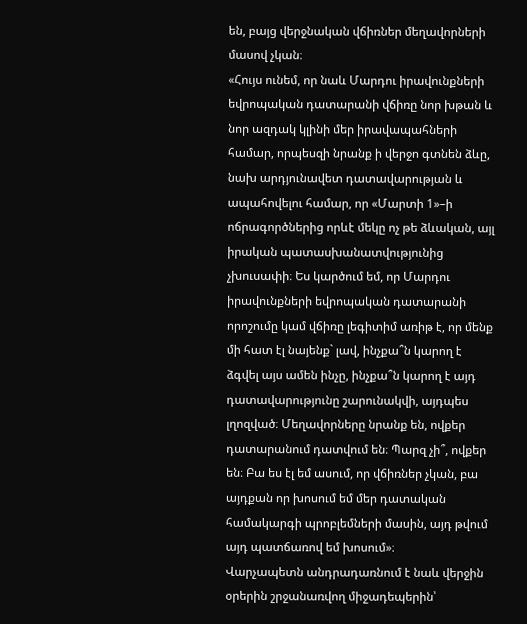են, բայց վերջնական վճիռներ մեղավորների մասով չկան։
«Հույս ունեմ, որ նաև Մարդու իրավունքների եվրոպական դատարանի վճիռը նոր խթան և նոր ազդակ կլինի մեր իրավապահների համար, որպեսզի նրանք ի վերջո գտնեն ձևը, նախ արդյունավետ դատավարության և ապահովելու համար, որ «Մարտի 1»–ի ոճրագործներից որևէ մեկը ոչ թե ձևական, այլ իրական պատասխանատվությունից չխուսափի։ Ես կարծում եմ, որ Մարդու իրավունքների եվրոպական դատարանի որոշումը կամ վճիռը լեգիտիմ առիթ է, որ մենք մի հատ էլ նայենք` լավ, ինչքա՞ն կարող է ձգվել այս ամեն ինչը, ինչքա՞ն կարող է այդ դատավարությունը շարունակվի, այդպես լղոզված։ Մեղավորները նրանք են, ովքեր դատարանում դատվում են։ Պարզ չի՞, ովքեր են։ Բա ես էլ եմ ասում, որ վճիռներ չկան, բա այդքան որ խոսում եմ մեր դատական համակարգի պրոբլեմների մասին, այդ թվում այդ պատճառով եմ խոսում»։
Վարչապետն անդրադառնում է նաև վերջին օրերին շրջանառվող միջադեպերին՝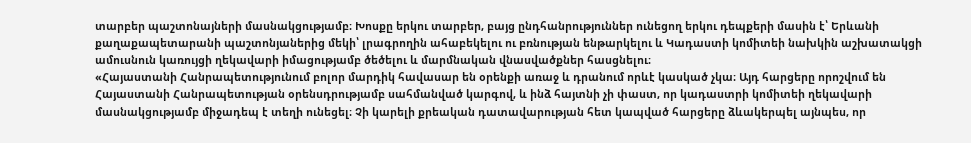տարբեր պաշտոնայների մասնակցությամբ։ Խոսքը երկու տարբեր, բայց ընդհանրություններ ունեցող երկու դեպքերի մասին է՝ Երևանի քաղաքապետարանի պաշտոնյաներից մեկի՝ լրագրողին ահաբեկելու ու բռնության ենթարկելու և Կադաստի կոմիտեի նախկին աշխատակցի ամուսնուն կառույցի ղեկավարի իմացությամբ ծեծելու և մարմնական վնասվածքներ հասցնելու։
«Հայաստանի Հանրապետությունում բոլոր մարդիկ հավասար են օրենքի առաջ և դրանում որևէ կասկած չկա։ Այդ հարցերը որոշվում են Հայաստանի Հանրապետության օրենսդրությամբ սահմանված կարգով, և ինձ հայտնի չի փաստ, որ կադաստրի կոմիտեի ղեկավարի մասնակցությամբ միջադեպ է տեղի ունեցել։ Չի կարելի քրեական դատավարության հետ կապված հարցերը ձևակերպել այնպես, որ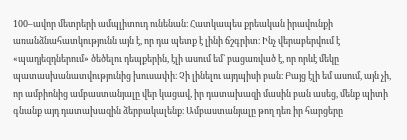100–ավոր մետրերի ամպլիտուդ ունենան։ Հատկապես քրեական իրավունքի առանձնահատկությունն այն է, որ դա պետք է լինի ճշգրիտ։ Ինչ վերաբերվում է «պադյեզդներում» ծեծելու դեպքերին, էլի ասում եմ` բացառված է, որ որևէ մեկը պատասխանատվությունից խուսափի։ Չի լինելու այդպիսի բան։ Բայց էլի եմ ասում, այն չի, որ ամբիոնից ամբաստանյալը վեր կացավ, իր դատախազի մասին բան ասեց, մենք պիտի գնանք այդ դատախազին ձերբակալենք։ Ամբաստանյալը թող դեռ իր հարցերը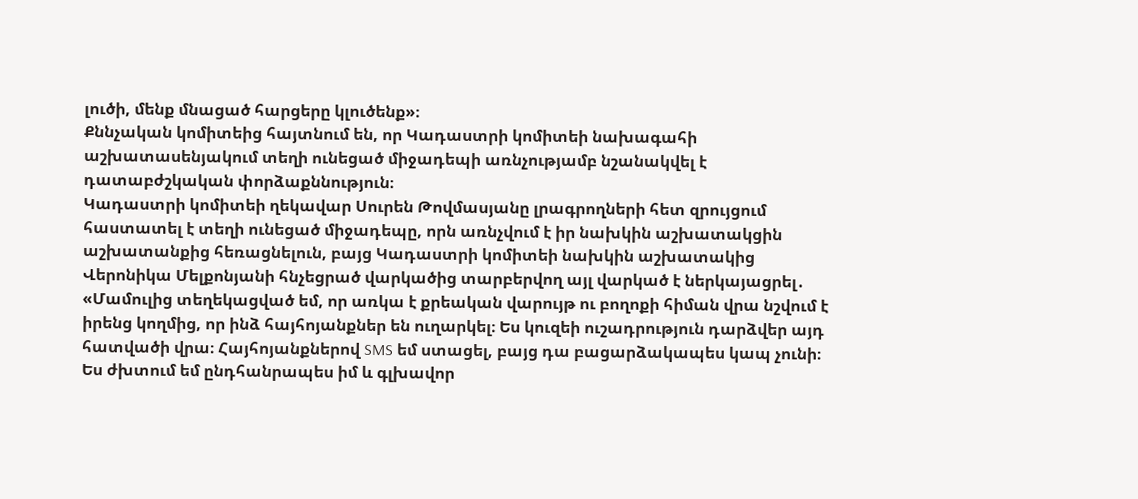լուծի, մենք մնացած հարցերը կլուծենք»։
Քննչական կոմիտեից հայտնում են, որ Կադաստրի կոմիտեի նախագահի աշխատասենյակում տեղի ունեցած միջադեպի առնչությամբ նշանակվել է դատաբժշկական փորձաքննություն։
Կադաստրի կոմիտեի ղեկավար Սուրեն Թովմասյանը լրագրողների հետ զրույցում հաստատել է տեղի ունեցած միջադեպը, որն առնչվում է իր նախկին աշխատակցին աշխատանքից հեռացնելուն, բայց Կադաստրի կոմիտեի նախկին աշխատակից Վերոնիկա Մելքոնյանի հնչեցրած վարկածից տարբերվող այլ վարկած է ներկայացրել․
«Մամուլից տեղեկացված եմ, որ առկա է քրեական վարույթ ու բողոքի հիման վրա նշվում է իրենց կողմից, որ ինձ հայհոյանքներ են ուղարկել։ Ես կուզեի ուշադրություն դարձվեր այդ հատվածի վրա։ Հայհոյանքներով SMS եմ ստացել, բայց դա բացարձակապես կապ չունի։ Ես ժխտում եմ ընդհանրապես իմ և գլխավոր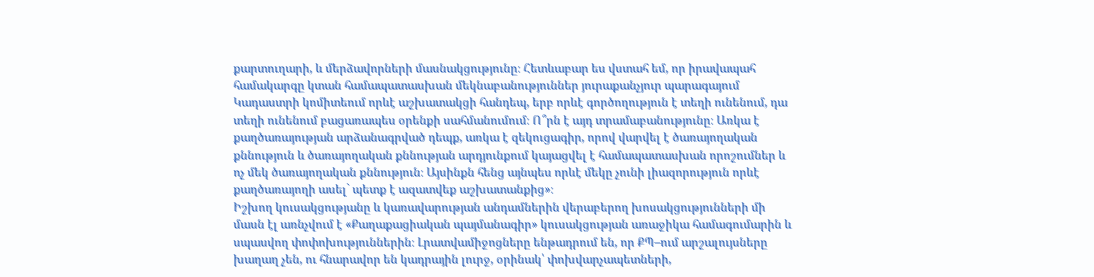քարտուղարի, և մերձավորների մասնակցությունը։ Հետևաբար ես վստահ եմ, որ իրավապահ համակարգը կտան համապատասխան մեկնաբանություններ յուրաքանչյուր պարագայում Կադաստրի կոմիտեում որևէ աշխատակցի հանդեպ, երբ որևէ գործողություն է տեղի ունենում, դա տեղի ունենում բացառապես օրենքի սահմանումում։ Ո՞րն է այդ տրամաբանությունը։ Առկա է քաղծառայության արձանագրված դեպք, առկա է զեկուցագիր, որով վարվել է ծառայողական քննություն և ծառայողական քննության արդյունքում կայացվել է համապատասխան որոշումներ և ոչ մեկ ծառայողական քննություն։ Այսինքն հենց այնպես որևէ մեկը չունի լիազորություն որևէ քաղծառայողի ասել` պետք է ազատվեք աշխատանքից»։
Իշխող կուսակցությանը և կառավարության անդամներին վերաբերող խոսակցությունների մի մասն էլ առնչվում է «Քաղաքացիական պայմանագիր» կուսակցության առաջիկա համագումարին և սպասվող փոփոխություններին։ Լրատվամիջոցները ենթադրում են, որ ՔՊ–ում արշալույսները խաղաղ չեն, ու հնարավոր են կադրային լուրջ, օրինակ՝ փոխվարչապետների,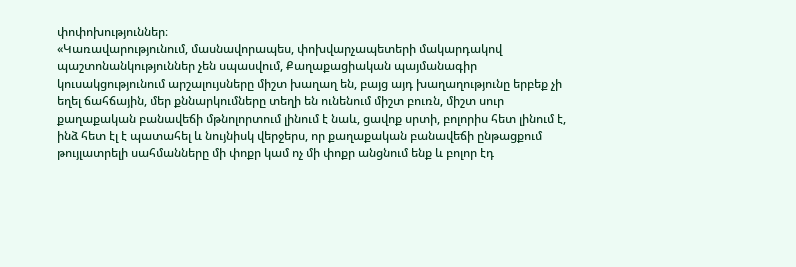փոփոխություններ։
«Կառավարությունում, մասնավորապես, փոխվարչապետերի մակարդակով պաշտոնանկություններ չեն սպասվում, Քաղաքացիական պայմանագիր կուսակցությունում արշալույսները միշտ խաղաղ են, բայց այդ խաղաղությունը երբեք չի եղել ճահճային, մեր քննարկումները տեղի են ունենում միշտ բուռն, միշտ սուր քաղաքական բանավեճի մթնոլորտում լինում է նաև, ցավոք սրտի, բոլորիս հետ լինում է, ինձ հետ էլ է պատահել և նույնիսկ վերջերս, որ քաղաքական բանավեճի ընթացքում թույլատրելի սահմանները մի փոքր կամ ոչ մի փոքր անցնում ենք և բոլոր էդ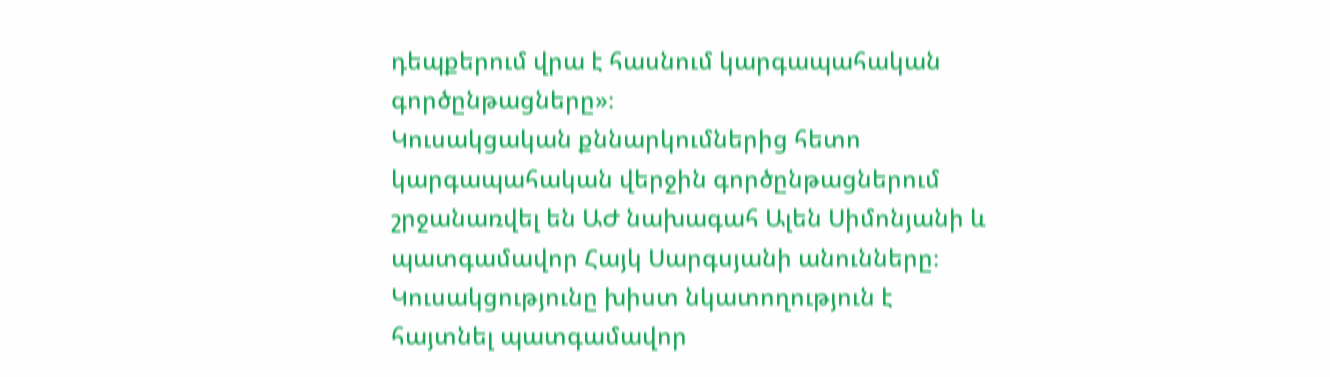դեպքերում վրա է հասնում կարգապահական գործընթացները»։
Կուսակցական քննարկումներից հետո կարգապահական վերջին գործընթացներում շրջանառվել են ԱԺ նախագահ Ալեն Սիմոնյանի և պատգամավոր Հայկ Սարգսյանի անունները։ Կուսակցությունը խիստ նկատողություն է հայտնել պատգամավոր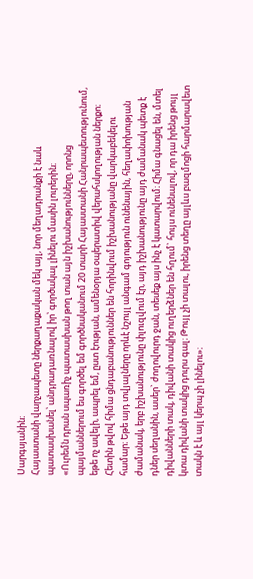Սարգսյանին։
Հայաստանի վարչապետը ներքաղաքական մեկ այլ, նոր մեղադրանքի է նաև պատասխանել՝ անդրադառնալով իր՝ գործակալ լինելու մասին լուրերին։
«Ուրեմն դրան սպառիչ պատասխան թող տան այն իշխանությունները, որոնց պայմաններում ես գործել եմ գործնականում 20 տարի Հայաստանի Հանրապետությունում, եթե ոչ ավելի, ապրել եմ, ըստ էության, ամենօրյա օպերատիվ վերահսկողության ներքո։ Հետին թվով հիմա ցնդաբանություններ են հորինվում իշխանությանը վարկաբեկելու համար։ Եթե այդ տվյալները որևէ նշույլ անգամ գոյություն ունենային, հեղափոխության ժամանակ, երբ իշխանությունը փլուզվում էր, այդ իշխանությունը այդ ժամանակ պետք է դներ սեղանին, ասեր` ժողովուրդ ջան, տեսեք այս ինչ է կատարվում։ Հիմա գնացել են, մտել դիվանների տակ, դիվանի տակից ուղերձներ են հղում` հույս ունենալով, որ դա իրենց թույլ կտա դիվանի տակից դուրս գալ։ Թույլ չի տալու, իրենց տեղը այլևս բազմոցի հարմարավետ տակն է և այլ կերպ չի լինելու»։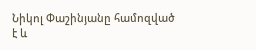Նիկոլ Փաշինյանը համոզված է և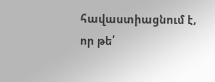հավաստիացնում է, որ թե՛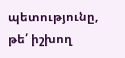պետությունը, թե՛ իշխող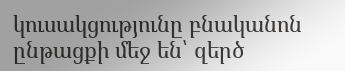կուսակցությունը բնականոն ընթացքի մեջ են՝ զերծ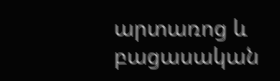արտառոց և բացասական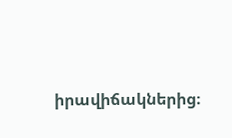իրավիճակներից։